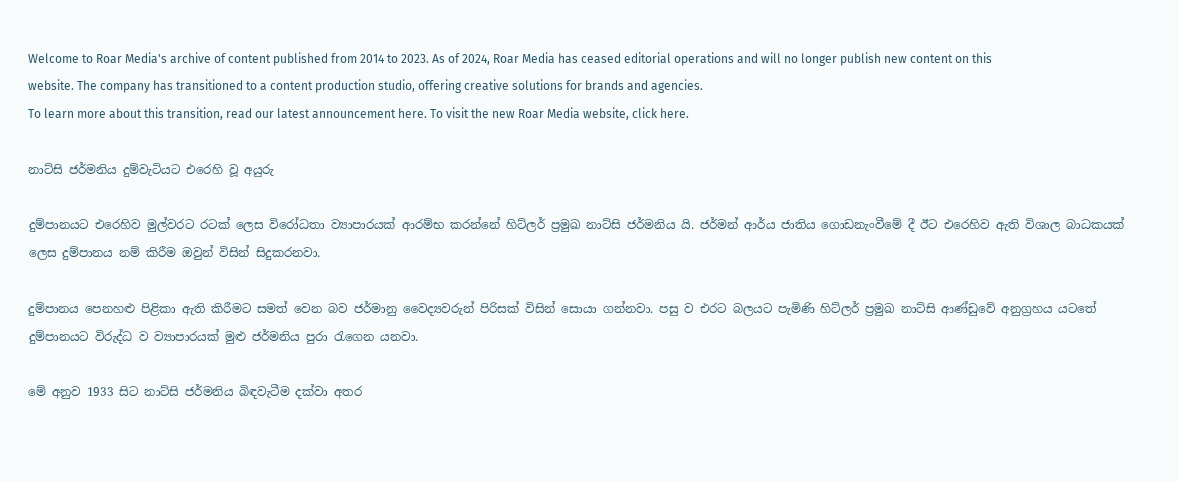Welcome to Roar Media's archive of content published from 2014 to 2023. As of 2024, Roar Media has ceased editorial operations and will no longer publish new content on this website. The company has transitioned to a content production studio, offering creative solutions for brands and agencies.
To learn more about this transition, read our latest announcement here. To visit the new Roar Media website, click here.

නාට්සි ජර්මනිය දුම්වැටියට එරෙහි වූ අයුරු

දුම්පානයට එරෙහිව මුල්වරට රටක් ලෙස විරෝධතා ව්‍යාපාරයක් ආරම්භ කරන්නේ හිට්ලර් ප්‍රමුඛ නාට්සි ජර්මනිය යි. ජර්මන් ආර්ය ජාතිය ගොඩනැංවීමේ දී ඊට එරෙහිව ඇති විශාල බාධකයක් ලෙස දුම්පානය නම් කිරීම ඔවුන් විසින් සිදුකරනවා.

දුම්පානය පෙනහළු පිළිකා ඇති කිරීමට සමත් වෙන බව ජර්මානු වෛද්‍යවරුන් පිරිසක් විසින් සොයා ගන්නවා. පසු ව එරට බලයට පැමිණි හිට්ලර් ප්‍රමුඛ නාට්සි ආණ්ඩුවේ අනුග්‍රහය යටතේ දුම්පානයට විරුද්ධ ව ව්‍යාපාරයක් මුළු ජර්මනිය පුරා රැගෙන යනවා.

මේ අනුව 1933 සිට නාට්සි ජර්මනිය බිඳවැටීම දක්වා අතර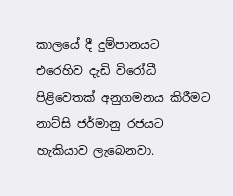කාලයේ දී දුම්පානයට එරෙහිව දැඩි විරෝධී පිළිවෙතක් අනුගමනය කිරීමට නාට්සි ජර්මානු රජයට හැකියාව ලැබෙනවා.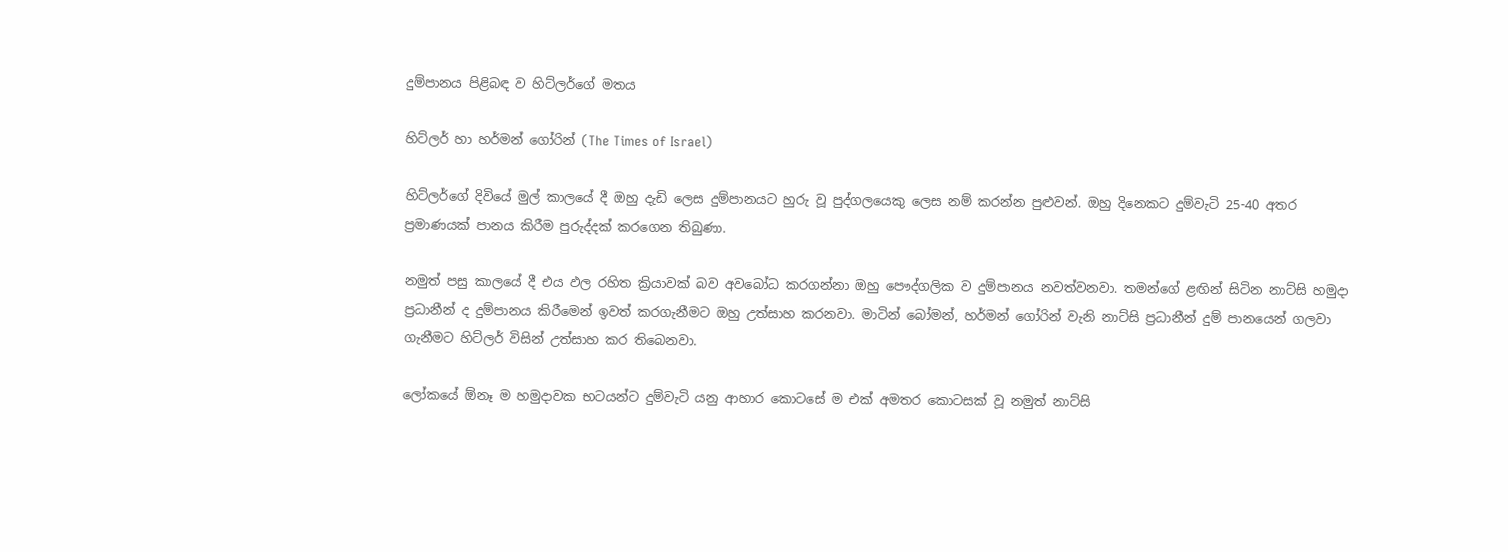දුම්පානය පිළිබඳ ව හිට්ලර්ගේ මතය

හිට්ලර් හා හර්මන් ගෝරින් (The Times of Israel)

හිට්ලර්ගේ දිවියේ මුල් කාලයේ දී ඔහු දැඩි ලෙස දුම්පානයට හුරු වූ පුද්ගලයෙකු ලෙස නම් කරන්න පුළුවන්. ඔහු දිනෙකට දුම්වැටි 25-40 අතර ප්‍රමාණයක් පානය කිරීම පුරුද්දක් කරගෙන තිබුණා.

නමුත් පසු කාලයේ දී එය ඵල රහිත ක්‍රියාවක් බව අවබෝධ කරගන්නා ඔහු පෞද්ගලික ව දුම්පානය නවත්වනවා. තමන්ගේ ළඟින් සිටින නාට්සි හමුදා ප්‍රධානීන් ද දුම්පානය කිරීමෙන් ඉවත් කරගැනීමට ඔහු උත්සාහ කරනවා. මාටින් බෝමන්, හර්මන් ගෝරින් වැනි නාට්සි ප්‍රධානීන් දුම් පානයෙන් ගලවා ගැනීමට හිට්ලර් විසින් උත්සාහ කර තිබෙනවා.

ලෝකයේ ඕනෑ ම හමුදාවක භටයන්ට දුම්වැටි යනු ආහාර කොටසේ ම එක් අමතර කොටසක් වූ නමුත් නාට්සි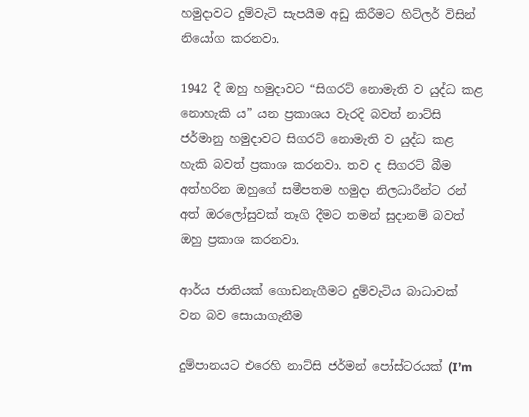හමුදාවට දුම්වැටි සැපයීම අඩු කිරීමට හිට්ලර් විසින් නියෝග කරනවා.

1942 දී ඔහු හමුදාවට “සිගරට් නොමැති ව යුද්ධ කළ නොහැකි ය” යන ප්‍රකාශය වැරදි බවත් නාට්සි ජර්මානු හමුදාවට සිගරට් නොමැති ව යුද්ධ කළ හැකි බවත් ප්‍රකාශ කරනවා. තව ද සිගරට් බීම අත්හරින ඔහුගේ සමීපතම හමුදා නිලධාරීන්ට රන් අත් ඔරලෝසුවක් තෑගි දීමට තමන් සුදානම් බවත් ඔහු ප්‍රකාශ කරනවා.

ආර්ය ජාතියක් ගොඩනැගීමට දුම්වැටිය බාධාවක් වන බව සොයාගැනීම

දුම්පානයට එරෙහි නාට්සි ජර්මන් පෝස්ටරයක් (I’m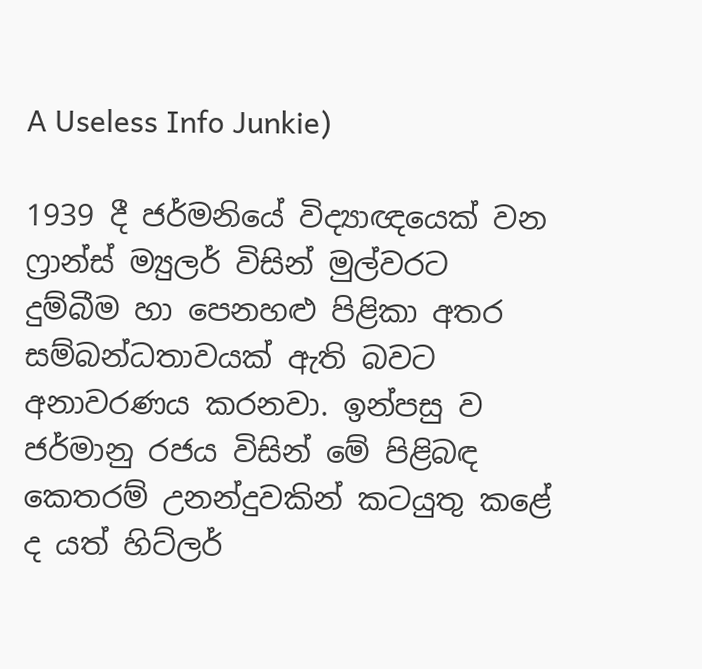A Useless Info Junkie)

1939 දී ජර්මනියේ විද්‍යාඥයෙක් වන ෆ්‍රාන්ස් ම්‍යුලර් විසින් මුල්වරට දුම්බීම හා පෙනහළු පිළිකා අතර සම්බන්ධතාවයක් ඇති බවට අනාවරණය කරනවා. ඉන්පසු ව ජර්මානු රජය විසින් මේ පිළිබඳ කෙතරම් උනන්දුවකින් කටයුතු කළේ ද යත් හිට්ලර්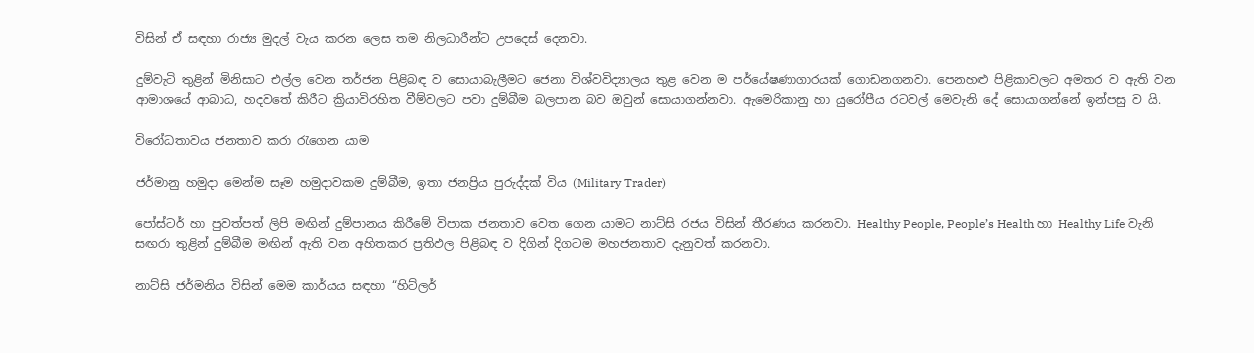විසින් ඒ සඳහා රාජ්‍ය මුදල් වැය කරන ලෙස තම නිලධාරීන්ට උපදෙස් දෙනවා.

දුම්වැටි තුළින් මිනිසාට එල්ල වෙන තර්ජන පිළිබඳ ව සොයාබැලීමට ජෙනා විශ්වවිද්‍යාලය තුළ වෙන ම පර්යේෂණාගාරයක් ගොඩනගනවා. පෙනහළු පිළිකාවලට අමතර ව ඇති වන ආමාශයේ ආබාධ, හදවතේ කිරීට ක්‍රියාවිරහිත වීම්වලට පවා දුම්බීම බලපාන බව ඔවුන් සොයාගන්නවා. ඇමෙරිකානු හා යුරෝපීය රටවල් මෙවැනි දේ සොයාගන්නේ ඉන්පසු ව යි.

විරෝධතාවය ජනතාව කරා රැගෙන යාම

ජර්මානු හමුදා මෙන්ම සෑම හමුදාවකම දුම්බීම, ඉතා ජනප්‍රිය පුරුද්දක් විය (Military Trader)

පෝස්ටර් හා පුවත්පත් ලිපි මඟින් දුම්පානය කිරීමේ විපාක ජනතාව වෙත ගෙන යාමට නාට්සි රජය විසින් තීරණය කරනවා. Healthy People, People’s Health හා Healthy Life වැනි සඟරා තුළින් දුම්බීම මඟින් ඇති වන අහිතකර ප්‍රතිඵල පිළිබඳ ව දිගින් දිගටම මහජනතාව දැනුවත් කරනවා.

නාට්සි ජර්මනිය විසින් මෙම කාර්යය සඳහා “හිට්ලර්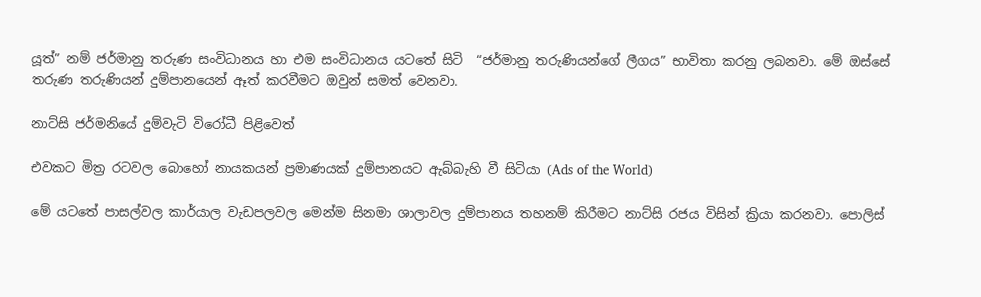යූත්” නම් ජර්මානු තරුණ සංවිධානය හා එම සංවිධානය යටතේ සිටි  “ජර්මානු තරුණියන්ගේ ලීගය” භාවිතා කරනු ලබනවා. මේ ඔස්සේ තරුණ තරුණියන් දුම්පානයෙන් ඈත් කරවීමට ඔවුන් සමත් වෙනවා.

නාට්සි ජර්මනියේ දුම්වැටි විරෝධී පිළිවෙත්

එවකට මිත්‍ර රටවල බොහෝ නායකයන් ප්‍රමාණයක් දුම්පානයට ඇබ්බැහි වී සිටියා (Ads of the World)

මේ යටතේ පාසල්වල කාර්යාල වැඩපලවල මෙන්ම සිනමා ශාලාවල දුම්පානය තහනම් කිරීමට නාට්සි රජය විසින් ක්‍රියා කරනවා. පොලිස්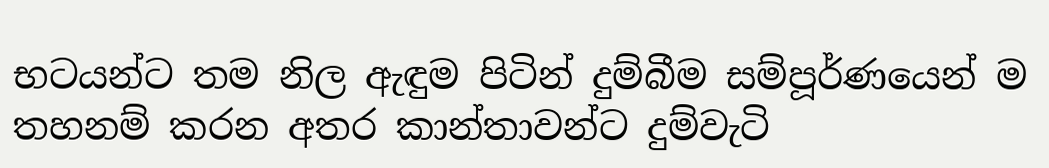භටයන්ට තම නිල ඇඳුම පිටින් දුම්බීම සම්පූර්ණයෙන් ම තහනම් කරන අතර කාන්තාවන්ට දුම්වැටි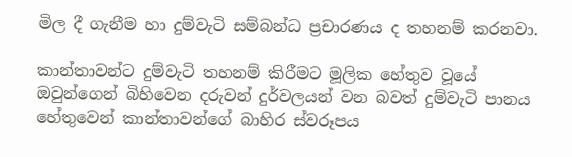මිල දී ගැනීම හා දුම්වැටි සම්බන්ධ ප්‍රචාරණය ද තහනම් කරනවා.

කාන්තාවන්ට දුම්වැටි තහනම් කිරීමට මූලික හේතුව වූයේ ඔවුන්ගෙන් බිහිවෙන දරුවන් දුර්වලයන් වන බවත් දුම්වැටි පානය හේතුවෙන් කාන්තාවන්ගේ බාහිර ස්වරූපය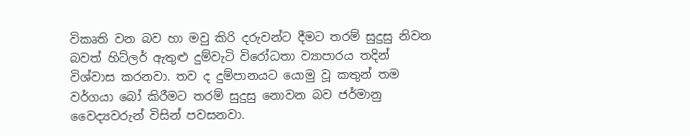විකෘති වන බව හා මවු කිරි දරුවන්ට දීමට තරම් සුදුසු නිවන බවත් හිට්ලර් ඇතුළු දුම්වැටි විරෝධතා ව්‍යාපාරය තදින් විශ්වාස කරනවා. තව ද දුම්පානයට යොමු වූ කතුන් තම වර්ගයා බෝ කිරීමට තරම් සුදුසු නොවන බව ජර්මානු වෛද්‍යවරුන් විසින් පවසනවා.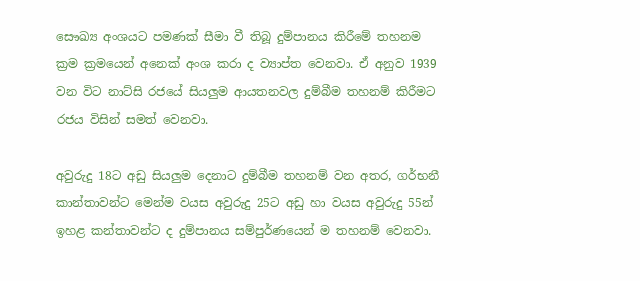සෞඛ්‍ය අංශයට පමණක් සීමා වී තිබූ දුම්පානය කිරීමේ තහනම ක්‍රම ක්‍රමයෙන් අනෙක් අංශ කරා ද ව්‍යාප්ත වෙනවා. ඒ අනුව 1939 වන විට නාට්සි රජයේ සියලුම ආයතනවල දුම්බීම තහනම් කිරීමට රජය විසින් සමත් වෙනවා.

අවුරුදු 18ට අඩු සියලුම දෙනාට දුම්බීම තහනම් වන අතර, ගර්භනී කාන්තාවන්ට මෙන්ම වයස අවුරුදු 25ට අඩු හා වයස අවුරුදු 55න් ඉහළ කන්තාවන්ට ද දුම්පානය සම්පුර්ණයෙන් ම තහනම් වෙනවා.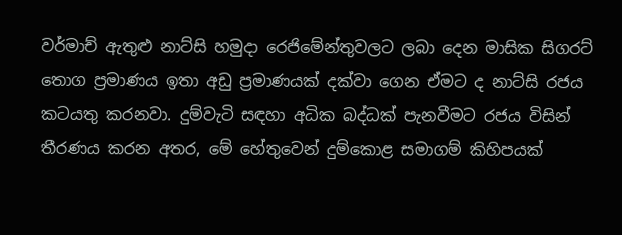වර්මාච් ඇතුළු නාට්සි හමුදා රෙජිමේන්තුවලට ලබා දෙන මාසික සිගරට් තොග ප්‍රමාණය ඉතා අඩු ප්‍රමාණයක් දක්වා ගෙන ඒමට ද නාට්සි රජය කටයතු කරනවා. දුම්වැටි සඳහා අධික බද්ධක් පැනවීමට රජය විසින් තීරණය කරන අතර, මේ හේතුවෙන් දුම්කොළ සමාගම් කිහිපයක්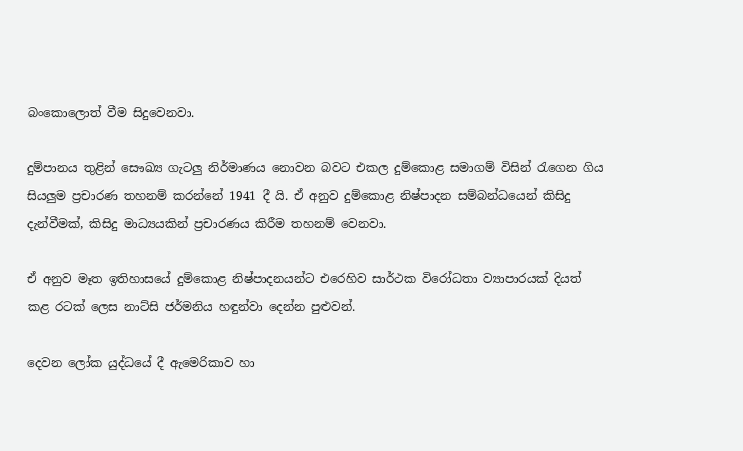බංකොලොත් වීම සිදුවෙනවා.

දුම්පානය තුළින් සෞඛ්‍ය ගැටලු නිර්මාණය නොවන බවට එකල දුම්කොළ සමාගම් විසින් රැගෙන ගිය සියලුම ප්‍රචාරණ තහනම් කරන්නේ 1941 දී යි. ඒ අනුව දුම්කොළ නිෂ්පාදන සම්බන්ධයෙන් කිසිදු දැන්වීමක්, කිසිදු මාධ්‍යයකින් ප්‍රචාරණය කිරීම තහනම් වෙනවා.

ඒ අනුව මෑත ඉතිහාසයේ දුම්කොළ නිෂ්පාදනයන්ට එරෙහිව සාර්ථක විරෝධතා ව්‍යාපාරයක් දියත් කළ රටක් ලෙස නාට්සි ජර්මනිය හඳුන්වා දෙන්න පුළුවන්.

දෙවන ලෝක යුද්ධයේ දී ඇමෙරිකාව හා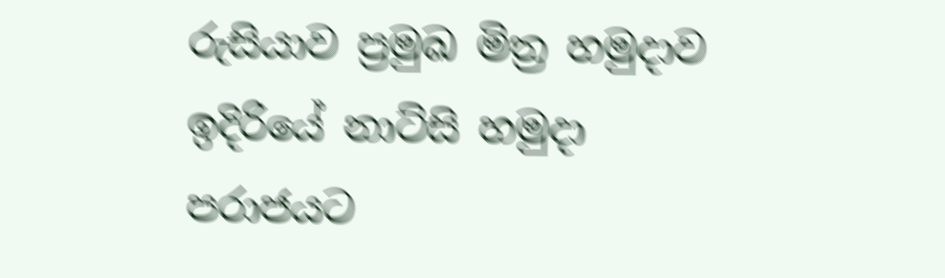රුසියාව ප්‍රමුඛ මිත්‍ර හමුදාව ඉදිරියේ නාට්සි හමුදා පරාජයට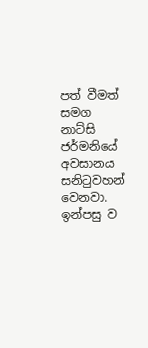පත් වීමත් සමග නාට්සි ජර්මනියේ අවසානය සනිටුවහන් වෙනවා. ඉන්පසු ව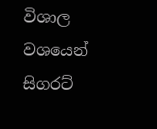විශාල වශයෙන් සිගරට්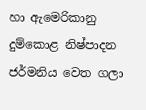හා ඇමෙරිකානු දුම්කොළ නිෂ්පාදන ජර්මනිය වෙත ගලා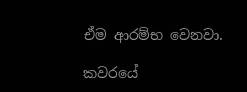ඒම ආරම්භ වෙනවා.

කවරයේ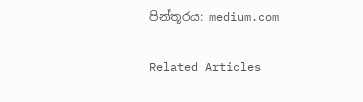පින්තූරය: medium.com

Related Articles